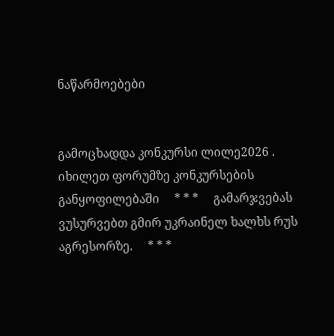ნაწარმოებები


გამოცხადდა კონკურსი ლილე2026 . იხილეთ ფორუმზე კონკურსების განყოფილებაში     * * *     გამარჯვებას ვუსურვებთ გმირ უკრაინელ ხალხს რუს აგრესორზე.     * * *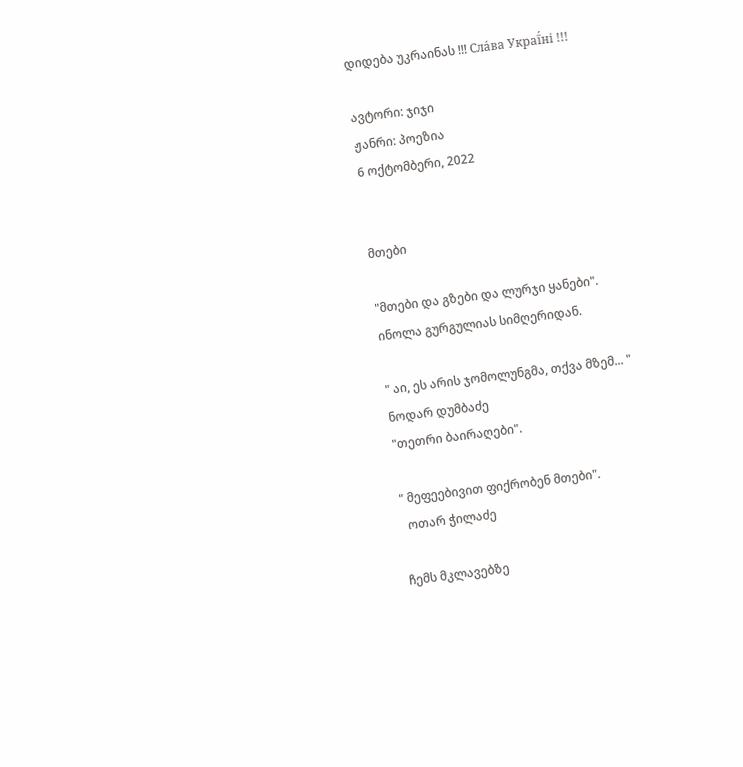დიდება უკრაინას !!! Сла́ва Украї́ні !!!

ავტორი: ჯიჯი
ჟანრი: პოეზია
6 ოქტომბერი, 2022


მთები

"მთები და გზები და ლურჯი ყანები".
ინოლა გურგულიას სიმღერიდან.

" აი, ეს არის ჯომოლუნგმა, თქვა მზემ... "
ნოდარ დუმბაძე
"თეთრი ბაირაღები".

" მეფეებივით ფიქრობენ მთები".
  ოთარ ჭილაძე

ჩემს მკლავებზე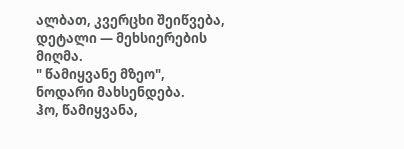ალბათ, კვერცხი შეიწვება,
დეტალი — მეხსიერების მიღმა.
" წამიყვანე მზეო",
ნოდარი მახსენდება.
ჰო, წამიყვანა,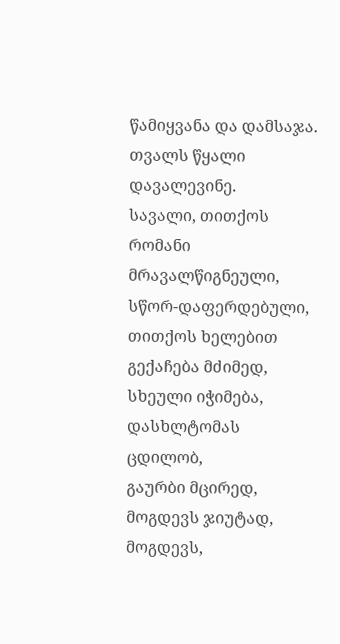წამიყვანა და დამსაჯა.
თვალს წყალი დავალევინე.
სავალი, თითქოს
რომანი მრავალწიგნეული,
სწორ-დაფერდებული,
თითქოს ხელებით გექაჩება მძიმედ,
სხეული იჭიმება,
დასხლტომას ცდილობ,
გაურბი მცირედ,
მოგდევს ჯიუტად,
მოგდევს,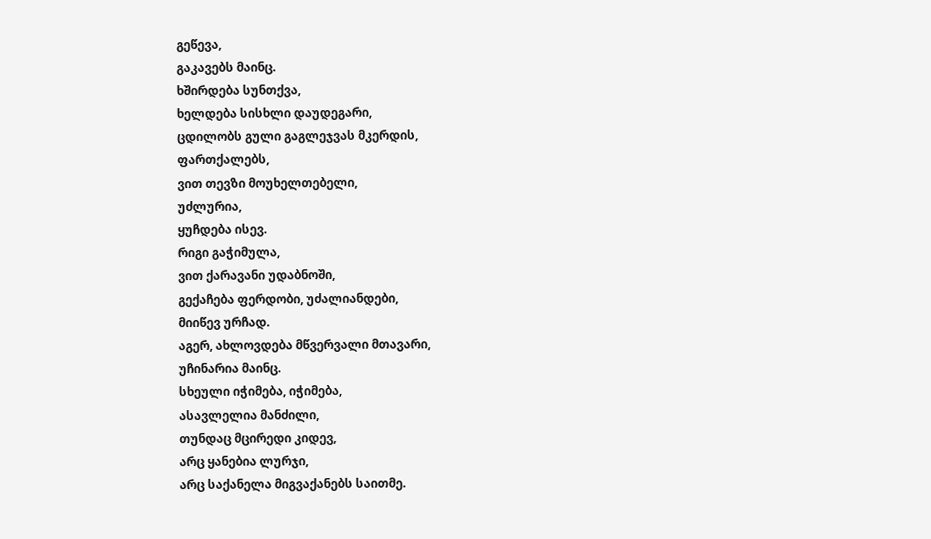გეწევა,
გაკავებს მაინც.
ხშირდება სუნთქვა,
ხელდება სისხლი დაუდეგარი,
ცდილობს გული გაგლეჯვას მკერდის,
ფართქალებს,
ვით თევზი მოუხელთებელი,
უძლურია,
ყუჩდება ისევ.
რიგი გაჭიმულა,
ვით ქარავანი უდაბნოში,
გექაჩება ფერდობი, უძალიანდები,
მიიწევ ურჩად.
აგერ, ახლოვდება მწვერვალი მთავარი,
უჩინარია მაინც.
სხეული იჭიმება, იჭიმება,
ასავლელია მანძილი,
თუნდაც მცირედი კიდევ,
არც ყანებია ლურჯი,
არც საქანელა მიგვაქანებს საითმე.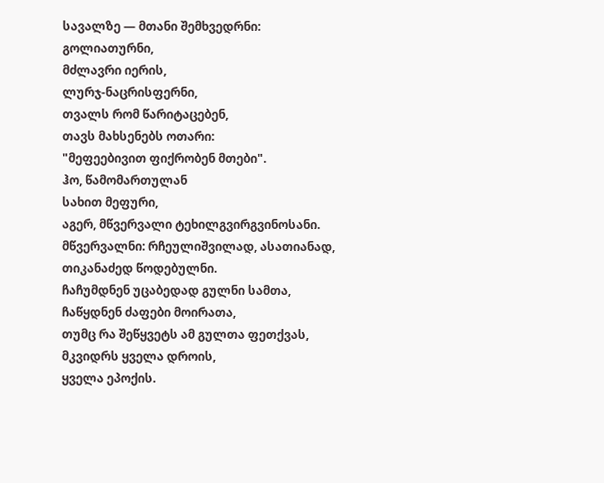სავალზე — მთანი შემხვედრნი:
გოლიათურნი,
მძლავრი იერის,
ლურჯ-ნაცრისფერნი,
თვალს რომ წარიტაცებენ,
თავს მახსენებს ოთარი:
"მეფეებივით ფიქრობენ მთები".
ჰო, წამომართულან
სახით მეფური,
აგერ, მწვერვალი ტეხილგვირგვინოსანი.
მწვერვალნი: რჩეულიშვილად, ასათიანად,
თიკანაძედ წოდებულნი.
ჩაჩუმდნენ უცაბედად გულნი სამთა,
ჩაწყდნენ ძაფები მოირათა,
თუმც რა შეწყვეტს ამ გულთა ფეთქვას,
მკვიდრს ყველა დროის,
ყველა ეპოქის.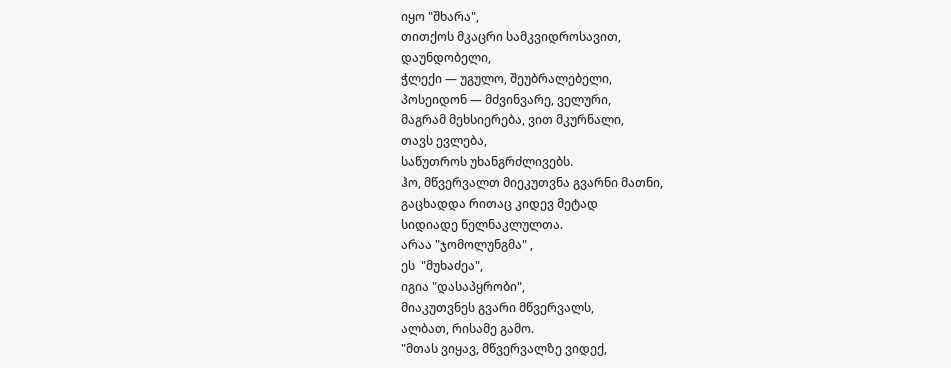იყო "შხარა",
თითქოს მკაცრი სამკვიდროსავით,
დაუნდობელი,
ჭლექი — უგულო, შეუბრალებელი,
პოსეიდონ — მძვინვარე, ველური,
მაგრამ მეხსიერება, ვით მკურნალი,
თავს ევლება,
საწუთროს უხანგრძლივებს.
ჰო, მწვერვალთ მიეკუთვნა გვარნი მათნი,
გაცხადდა რითაც კიდევ მეტად
სიდიადე წელნაკლულთა.
არაა "ჯომოლუნგმა" ,
ეს  "მუხაძეა",
იგია "დასაპყრობი",
მიაკუთვნეს გვარი მწვერვალს,
ალბათ, რისამე გამო.
"მთას ვიყავ, მწვერვალზე ვიდექ,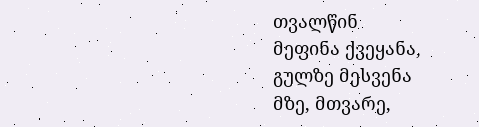თვალწინ
მეფინა ქვეყანა,
გულზე მესვენა
მზე, მთვარე,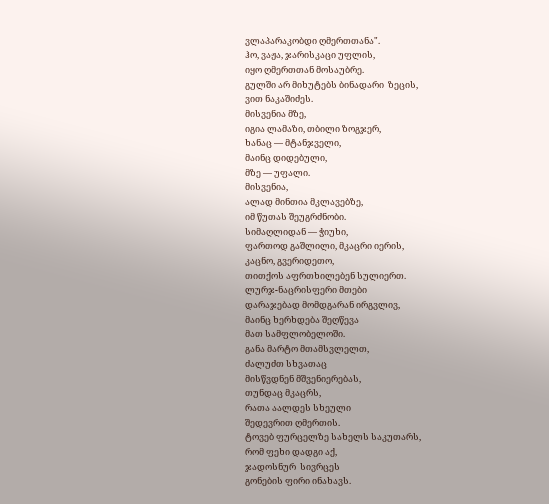ვლაპარაკობდი ღმერთთანა".
ჰო, ვაჟა, ჯარისკაცი უფლის,
იყო ღმერთთან მოსაუბრე.
გულში არ მიხუტებს ბინადარი  ზეცის,
ვით ნაკაშიძეს.
მისვენია მზე,
იგია ლამაზი, თბილი ზოგჯერ,
ხანაც — მტანჯველი,
მაინც დიდებული,
მზე — უფალი.
მისვენია,
ალად მინთია მკლავებზე,
იმ წუთას შეუგრძნობი.
სიმაღლიდან — ჭიუხი,
ფართოდ გაშლილი, მკაცრი იერის,
კაცნო, გვერიდეთო,
თითქოს აფრთხილებენ სულიერთ.
ლურჯ-ნაცრისფერი მთები
დარაჯებად მომდგარან ირგვლივ,
მაინც ხერხდება შეღწევა
მათ სამფლობელოში.
განა მარტო მთამსვლელთ,
ძალუძთ სხვათაც
მისწვდნენ მშვენიერებას,
თუნდაც მკაცრს,
რათა აალდეს სხეული
შედევრით ღმერთის.
ტოვებ ფურცელზე სახელს საკუთარს,
რომ ფეხი დადგი აქ,
ჯადოსნურ  სივრცეს
გონების ფირი ინახავს.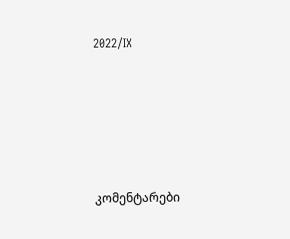2022/IX






კომენტარები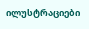ილუსტრაციები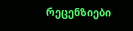რეცენზიები